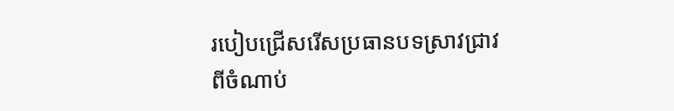របៀបជ្រើសរើសប្រធានបទស្រាវជ្រាវ
ពីចំណាប់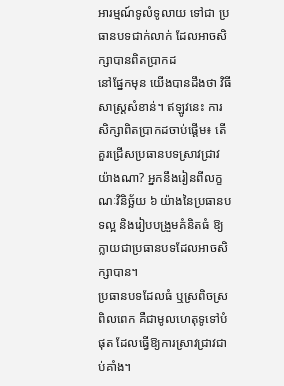អារម្មណ៍ទូលំទូលាយ ទៅជា ប្រធានបទជាក់លាក់ ដែលអាចសិក្សាបានពិតប្រាកដ
នៅផ្នែកមុន យើងបានដឹងថា វិធីសាស្ត្រសំខាន់។ ឥឡូវនេះ ការសិក្សាពិតប្រាកដចាប់ផ្តើម៖ តើគួរជ្រើសប្រធានបទស្រាវជ្រាវយ៉ាងណា? អ្នកនឹងរៀនពីលក្ខណៈវិនិច្ឆ័យ ៦ យ៉ាងនៃប្រធានបទល្អ និងរៀបបង្រួមគំនិតធំ ឱ្យក្លាយជាប្រធានបទដែលអាចសិក្សាបាន។
ប្រធានបទដែលធំ ឬស្រពិចស្រពិលពេក គឺជាមូលហេតុទូទៅបំផុត ដែលធ្វើឱ្យការស្រាវជ្រាវជាប់គាំង។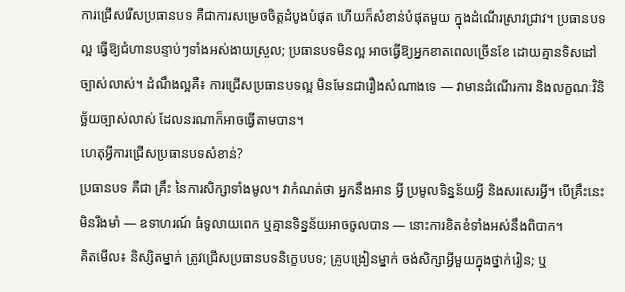ការជ្រើសរើសប្រធានបទ គឺជាការសម្រេចចិត្តដំបូងបំផុត ហើយក៏សំខាន់បំផុតមួយ ក្នុងដំណើរស្រាវជ្រាវ។ ប្រធានបទល្អ ធ្វើឱ្យជំហានបន្ទាប់ៗទាំងអស់ងាយស្រួល; ប្រធានបទមិនល្អ អាចធ្វើឱ្យអ្នកខាតពេលច្រើនខែ ដោយគ្មានទិសដៅច្បាស់លាស់។ ដំណឹងល្អគឺ៖ ការជ្រើសប្រធានបទល្អ មិនមែនជារឿងសំណាងទេ — វាមានដំណើរការ និងលក្ខណៈវិនិច្ឆ័យច្បាស់លាស់ ដែលនរណាក៏អាចធ្វើតាមបាន។
ហេតុអ្វីការជ្រើសប្រធានបទសំខាន់?
ប្រធានបទ គឺជា គ្រឹះ នៃការសិក្សាទាំងមូល។ វាកំណត់ថា អ្នកនឹងអាន អ្វី ប្រមូលទិន្នន័យអ្វី និងសរសេរអ្វី។ បើគ្រឹះនេះមិនរឹងមាំ — ឧទាហរណ៍ ធំទូលាយពេក ឬគ្មានទិន្នន័យអាចចូលបាន — នោះការខិតខំទាំងអស់នឹងពិបាក។
គិតមើល៖ និស្សិតម្នាក់ ត្រូវជ្រើសប្រធានបទនិក្ខេបបទ; គ្រូបង្រៀនម្នាក់ ចង់សិក្សាអ្វីមួយក្នុងថ្នាក់រៀន; ឬ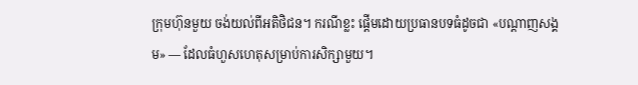ក្រុមហ៊ុនមួយ ចង់យល់ពីអតិថិជន។ ករណីខ្លះ ផ្តើមដោយប្រធានបទធំដូចជា «បណ្តាញសង្គម» — ដែលធំហួសហេតុសម្រាប់ការសិក្សាមួយ។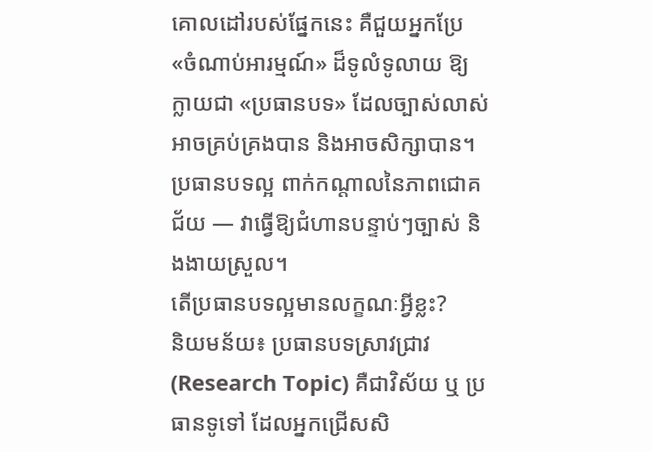គោលដៅរបស់ផ្នែកនេះ គឺជួយអ្នកប្រែ «ចំណាប់អារម្មណ៍» ដ៏ទូលំទូលាយ ឱ្យក្លាយជា «ប្រធានបទ» ដែលច្បាស់លាស់ អាចគ្រប់គ្រងបាន និងអាចសិក្សាបាន។
ប្រធានបទល្អ ពាក់កណ្តាលនៃភាពជោគជ័យ — វាធ្វើឱ្យជំហានបន្ទាប់ៗច្បាស់ និងងាយស្រួល។
តើប្រធានបទល្អមានលក្ខណៈអ្វីខ្លះ?
និយមន័យ៖ ប្រធានបទស្រាវជ្រាវ (Research Topic) គឺជាវិស័យ ឬ ប្រធានទូទៅ ដែលអ្នកជ្រើសសិ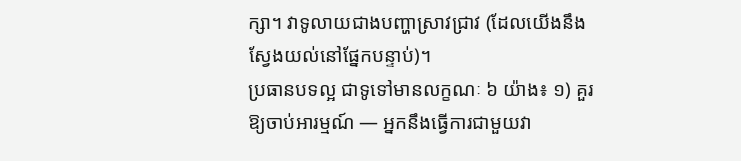ក្សា។ វាទូលាយជាងបញ្ហាស្រាវជ្រាវ (ដែលយើងនឹងស្វែងយល់នៅផ្នែកបន្ទាប់)។
ប្រធានបទល្អ ជាទូទៅមានលក្ខណៈ ៦ យ៉ាង៖ ១) គួរឱ្យចាប់អារម្មណ៍ — អ្នកនឹងធ្វើការជាមួយវា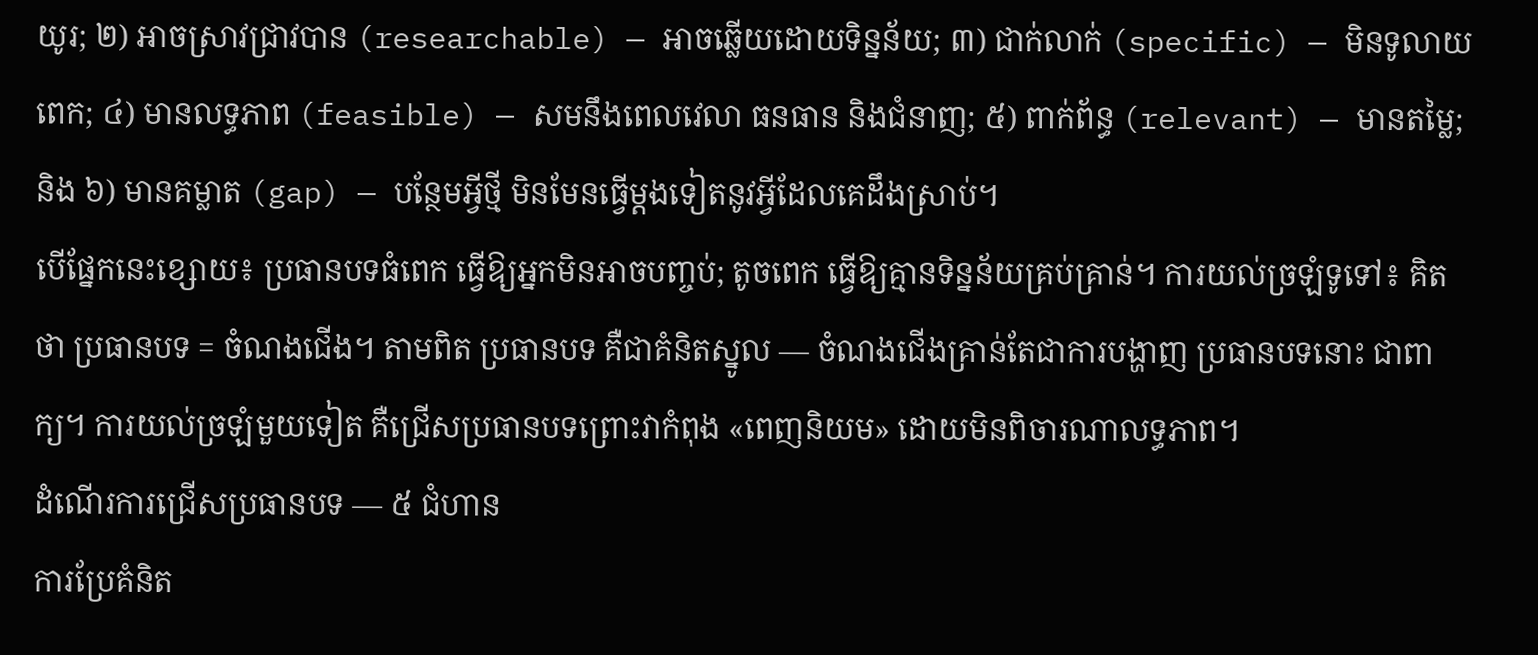យូរ; ២) អាចស្រាវជ្រាវបាន (researchable) — អាចឆ្លើយដោយទិន្នន័យ; ៣) ជាក់លាក់ (specific) — មិនទូលាយពេក; ៤) មានលទ្ធភាព (feasible) — សមនឹងពេលវេលា ធនធាន និងជំនាញ; ៥) ពាក់ព័ន្ធ (relevant) — មានតម្លៃ; និង ៦) មានគម្លាត (gap) — បន្ថែមអ្វីថ្មី មិនមែនធ្វើម្តងទៀតនូវអ្វីដែលគេដឹងស្រាប់។
បើផ្នែកនេះខ្សោយ៖ ប្រធានបទធំពេក ធ្វើឱ្យអ្នកមិនអាចបញ្ចប់; តូចពេក ធ្វើឱ្យគ្មានទិន្នន័យគ្រប់គ្រាន់។ ការយល់ច្រឡំទូទៅ៖ គិតថា ប្រធានបទ = ចំណងជើង។ តាមពិត ប្រធានបទ គឺជាគំនិតស្នូល — ចំណងជើងគ្រាន់តែជាការបង្ហាញ ប្រធានបទនោះ ជាពាក្យ។ ការយល់ច្រឡំមួយទៀត គឺជ្រើសប្រធានបទព្រោះវាកំពុង «ពេញនិយម» ដោយមិនពិចារណាលទ្ធភាព។
ដំណើរការជ្រើសប្រធានបទ — ៥ ជំហាន
ការប្រែគំនិត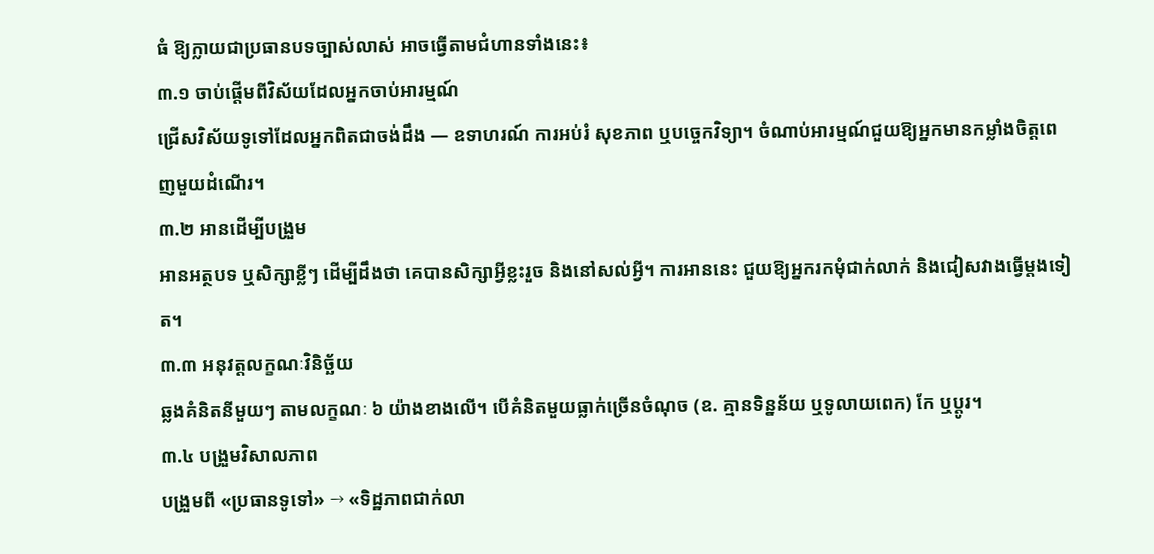ធំ ឱ្យក្លាយជាប្រធានបទច្បាស់លាស់ អាចធ្វើតាមជំហានទាំងនេះ៖
៣.១ ចាប់ផ្តើមពីវិស័យដែលអ្នកចាប់អារម្មណ៍
ជ្រើសវិស័យទូទៅដែលអ្នកពិតជាចង់ដឹង — ឧទាហរណ៍ ការអប់រំ សុខភាព ឬបច្ចេកវិទ្យា។ ចំណាប់អារម្មណ៍ជួយឱ្យអ្នកមានកម្លាំងចិត្តពេញមួយដំណើរ។
៣.២ អានដើម្បីបង្រួម
អានអត្ថបទ ឬសិក្សាខ្លីៗ ដើម្បីដឹងថា គេបានសិក្សាអ្វីខ្លះរួច និងនៅសល់អ្វី។ ការអាននេះ ជួយឱ្យអ្នករកមុំជាក់លាក់ និងជៀសវាងធ្វើម្តងទៀត។
៣.៣ អនុវត្តលក្ខណៈវិនិច្ឆ័យ
ឆ្លងគំនិតនីមួយៗ តាមលក្ខណៈ ៦ យ៉ាងខាងលើ។ បើគំនិតមួយធ្លាក់ច្រើនចំណុច (ឧ. គ្មានទិន្នន័យ ឬទូលាយពេក) កែ ឬប្តូរ។
៣.៤ បង្រួមវិសាលភាព
បង្រួមពី «ប្រធានទូទៅ» → «ទិដ្ឋភាពជាក់លា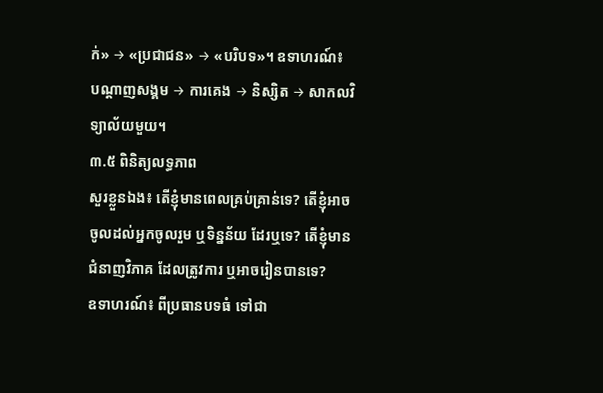ក់» → «ប្រជាជន» → «បរិបទ»។ ឧទាហរណ៍៖ បណ្តាញសង្គម → ការគេង → និស្សិត → សាកលវិទ្យាល័យមួយ។
៣.៥ ពិនិត្យលទ្ធភាព
សួរខ្លួនឯង៖ តើខ្ញុំមានពេលគ្រប់គ្រាន់ទេ? តើខ្ញុំអាចចូលដល់អ្នកចូលរួម ឬទិន្នន័យ ដែរឬទេ? តើខ្ញុំមានជំនាញវិភាគ ដែលត្រូវការ ឬអាចរៀនបានទេ?
ឧទាហរណ៍៖ ពីប្រធានបទធំ ទៅជា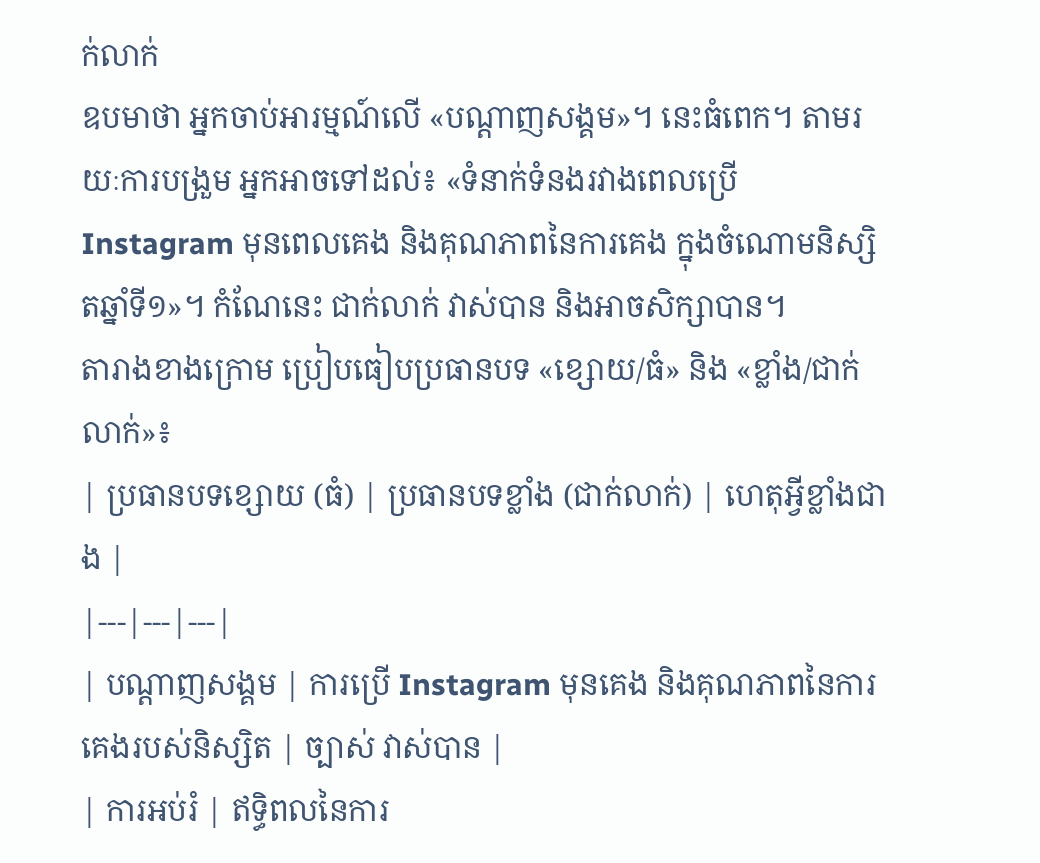ក់លាក់
ឧបមាថា អ្នកចាប់អារម្មណ៍លើ «បណ្តាញសង្គម»។ នេះធំពេក។ តាមរយៈការបង្រួម អ្នកអាចទៅដល់៖ «ទំនាក់ទំនងរវាងពេលប្រើ Instagram មុនពេលគេង និងគុណភាពនៃការគេង ក្នុងចំណោមនិស្សិតឆ្នាំទី១»។ កំណែនេះ ជាក់លាក់ វាស់បាន និងអាចសិក្សាបាន។
តារាងខាងក្រោម ប្រៀបធៀបប្រធានបទ «ខ្សោយ/ធំ» និង «ខ្លាំង/ជាក់លាក់»៖
| ប្រធានបទខ្សោយ (ធំ) | ប្រធានបទខ្លាំង (ជាក់លាក់) | ហេតុអ្វីខ្លាំងជាង |
|---|---|---|
| បណ្តាញសង្គម | ការប្រើ Instagram មុនគេង និងគុណភាពនៃការគេងរបស់និស្សិត | ច្បាស់ វាស់បាន |
| ការអប់រំ | ឥទ្ធិពលនៃការ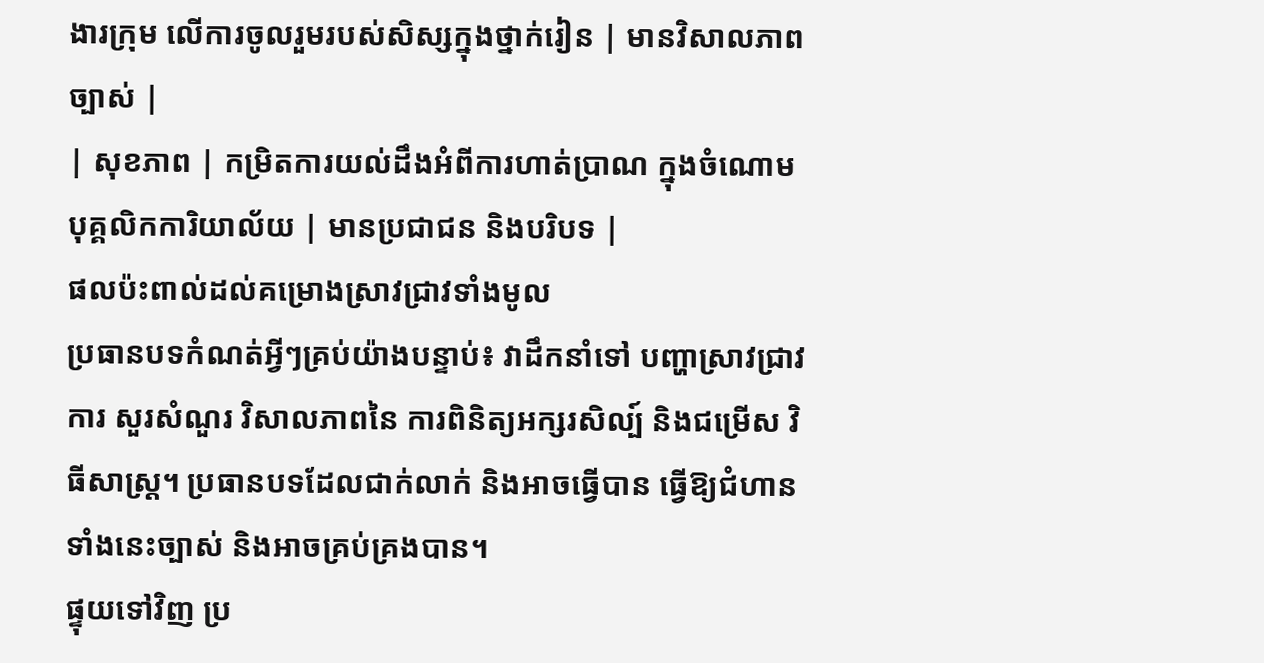ងារក្រុម លើការចូលរួមរបស់សិស្សក្នុងថ្នាក់រៀន | មានវិសាលភាពច្បាស់ |
| សុខភាព | កម្រិតការយល់ដឹងអំពីការហាត់ប្រាណ ក្នុងចំណោមបុគ្គលិកការិយាល័យ | មានប្រជាជន និងបរិបទ |
ផលប៉ះពាល់ដល់គម្រោងស្រាវជ្រាវទាំងមូល
ប្រធានបទកំណត់អ្វីៗគ្រប់យ៉ាងបន្ទាប់៖ វាដឹកនាំទៅ បញ្ហាស្រាវជ្រាវ ការ សួរសំណួរ វិសាលភាពនៃ ការពិនិត្យអក្សរសិល្ប៍ និងជម្រើស វិធីសាស្ត្រ។ ប្រធានបទដែលជាក់លាក់ និងអាចធ្វើបាន ធ្វើឱ្យជំហានទាំងនេះច្បាស់ និងអាចគ្រប់គ្រងបាន។
ផ្ទុយទៅវិញ ប្រ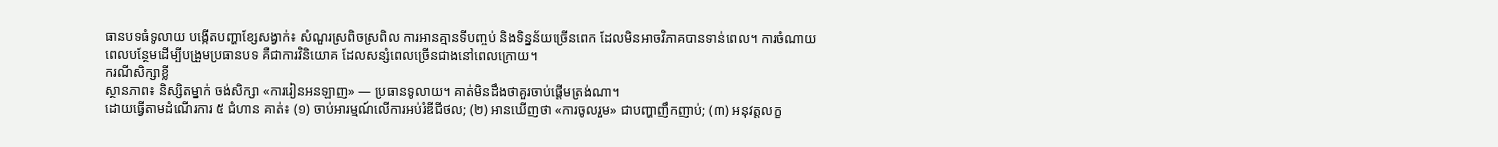ធានបទធំទូលាយ បង្កើតបញ្ហាខ្សែសង្វាក់៖ សំណួរស្រពិចស្រពិល ការអានគ្មានទីបញ្ចប់ និងទិន្នន័យច្រើនពេក ដែលមិនអាចវិភាគបានទាន់ពេល។ ការចំណាយពេលបន្ថែមដើម្បីបង្រួមប្រធានបទ គឺជាការវិនិយោគ ដែលសន្សំពេលច្រើនជាងនៅពេលក្រោយ។
ករណីសិក្សាខ្លី
ស្ថានភាព៖ និស្សិតម្នាក់ ចង់សិក្សា «ការរៀនអនឡាញ» — ប្រធានទូលាយ។ គាត់មិនដឹងថាគួរចាប់ផ្តើមត្រង់ណា។
ដោយធ្វើតាមដំណើរការ ៥ ជំហាន គាត់៖ (១) ចាប់អារម្មណ៍លើការអប់រំឌីជីថល; (២) អានឃើញថា «ការចូលរួម» ជាបញ្ហាញឹកញាប់; (៣) អនុវត្តលក្ខ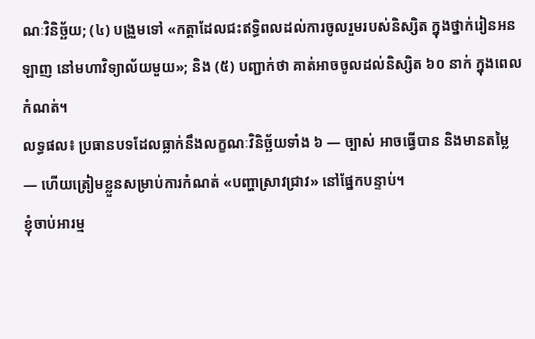ណៈវិនិច្ឆ័យ; (៤) បង្រួមទៅ «កត្តាដែលជះឥទ្ធិពលដល់ការចូលរួមរបស់និស្សិត ក្នុងថ្នាក់រៀនអនឡាញ នៅមហាវិទ្យាល័យមួយ»; និង (៥) បញ្ជាក់ថា គាត់អាចចូលដល់និស្សិត ៦០ នាក់ ក្នុងពេលកំណត់។
លទ្ធផល៖ ប្រធានបទដែលធ្លាក់នឹងលក្ខណៈវិនិច្ឆ័យទាំង ៦ — ច្បាស់ អាចធ្វើបាន និងមានតម្លៃ — ហើយត្រៀមខ្លួនសម្រាប់ការកំណត់ «បញ្ហាស្រាវជ្រាវ» នៅផ្នែកបន្ទាប់។
ខ្ញុំចាប់អារម្ម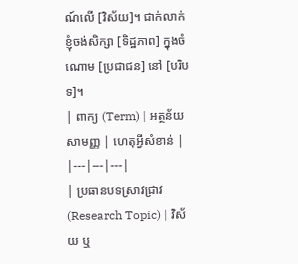ណ៍លើ [វិស័យ]។ ជាក់លាក់ ខ្ញុំចង់សិក្សា [ទិដ្ឋភាព] ក្នុងចំណោម [ប្រជាជន] នៅ [បរិបទ]។
| ពាក្យ (Term) | អត្ថន័យសាមញ្ញ | ហេតុអ្វីសំខាន់ |
|---|---|---|
| ប្រធានបទស្រាវជ្រាវ (Research Topic) | វិស័យ ឬ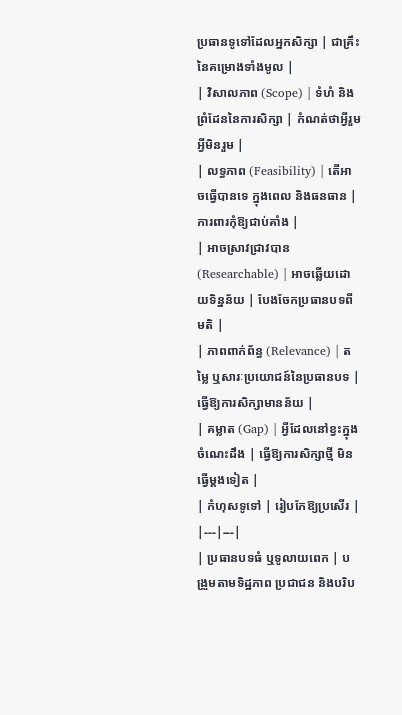ប្រធានទូទៅដែលអ្នកសិក្សា | ជាគ្រឹះនៃគម្រោងទាំងមូល |
| វិសាលភាព (Scope) | ទំហំ និងព្រំដែននៃការសិក្សា | កំណត់ថាអ្វីរួម អ្វីមិនរួម |
| លទ្ធភាព (Feasibility) | តើអាចធ្វើបានទេ ក្នុងពេល និងធនធាន | ការពារកុំឱ្យជាប់គាំង |
| អាចស្រាវជ្រាវបាន (Researchable) | អាចឆ្លើយដោយទិន្នន័យ | បែងចែកប្រធានបទពីមតិ |
| ភាពពាក់ព័ន្ធ (Relevance) | តម្លៃ ឬសារៈប្រយោជន៍នៃប្រធានបទ | ធ្វើឱ្យការសិក្សាមានន័យ |
| គម្លាត (Gap) | អ្វីដែលនៅខ្វះក្នុងចំណេះដឹង | ធ្វើឱ្យការសិក្សាថ្មី មិនធ្វើម្តងទៀត |
| កំហុសទូទៅ | រៀបកែឱ្យប្រសើរ |
|---|---|
| ប្រធានបទធំ ឬទូលាយពេក | បង្រួមតាមទិដ្ឋភាព ប្រជាជន និងបរិប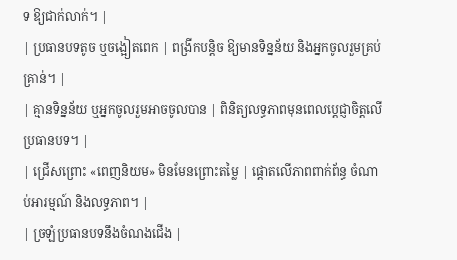ទ ឱ្យជាក់លាក់។ |
| ប្រធានបទតូច ឬចង្អៀតពេក | ពង្រីកបន្តិច ឱ្យមានទិន្នន័យ និងអ្នកចូលរួមគ្រប់គ្រាន់។ |
| គ្មានទិន្នន័យ ឬអ្នកចូលរួមអាចចូលបាន | ពិនិត្យលទ្ធភាពមុនពេលប្តេជ្ញាចិត្តលើប្រធានបទ។ |
| ជ្រើសព្រោះ «ពេញនិយម» មិនមែនព្រោះតម្លៃ | ផ្តោតលើភាពពាក់ព័ន្ធ ចំណាប់អារម្មណ៍ និងលទ្ធភាព។ |
| ច្រឡំប្រធានបទនឹងចំណងជើង |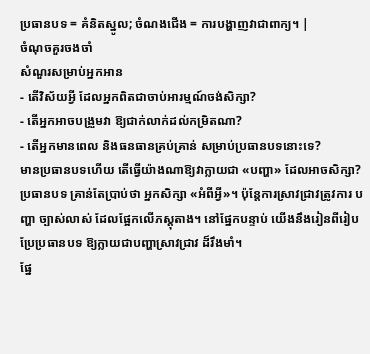ប្រធានបទ = គំនិតស្នូល; ចំណងជើង = ការបង្ហាញវាជាពាក្យ។ |
ចំណុចគួរចងចាំ
សំណួរសម្រាប់អ្នកអាន
- តើវិស័យអ្វី ដែលអ្នកពិតជាចាប់អារម្មណ៍ចង់សិក្សា?
- តើអ្នកអាចបង្រួមវា ឱ្យជាក់លាក់ដល់កម្រិតណា?
- តើអ្នកមានពេល និងធនធានគ្រប់គ្រាន់ សម្រាប់ប្រធានបទនោះទេ?
មានប្រធានបទហើយ តើធ្វើយ៉ាងណាឱ្យវាក្លាយជា «បញ្ហា» ដែលអាចសិក្សា?
ប្រធានបទ គ្រាន់តែប្រាប់ថា អ្នកសិក្សា «អំពីអ្វី»។ ប៉ុន្តែការស្រាវជ្រាវត្រូវការ បញ្ហា ច្បាស់លាស់ ដែលផ្អែកលើភស្តុតាង។ នៅផ្នែកបន្ទាប់ យើងនឹងរៀនពីរៀបប្រែប្រធានបទ ឱ្យក្លាយជាបញ្ហាស្រាវជ្រាវ ដ៏រឹងមាំ។
ផ្នែ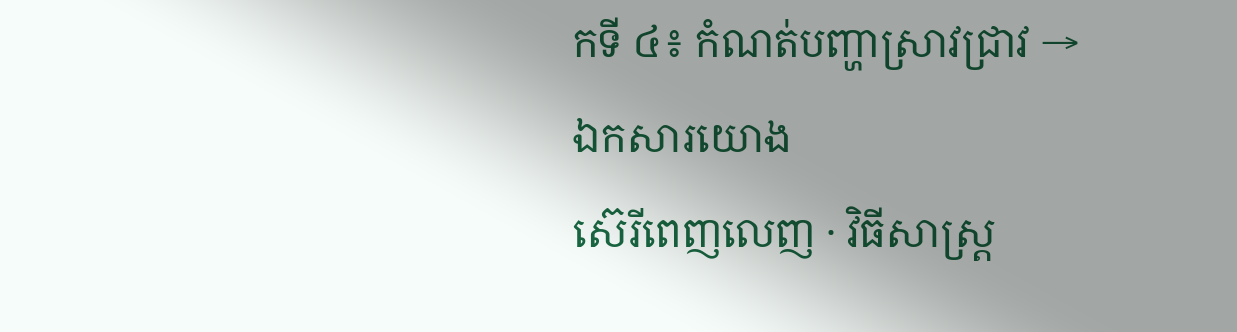កទី ៤៖ កំណត់បញ្ហាស្រាវជ្រាវ →ឯកសារយោង
ស៊េរីពេញលេញ · វិធីសាស្ត្រ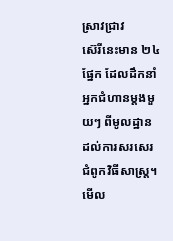ស្រាវជ្រាវ
ស៊េរីនេះមាន ២៤ ផ្នែក ដែលដឹកនាំអ្នកជំហានម្តងមួយៗ ពីមូលដ្ឋាន ដល់ការសរសេរជំពូកវិធីសាស្ត្រ។ មើល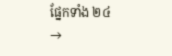ផ្នែកទាំង ២៤ →